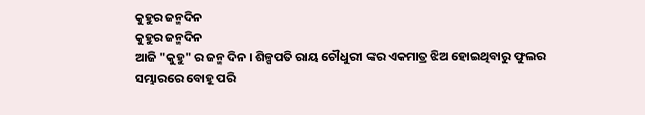କୁହୁର ଜନ୍ମଦିନ
କୁହୁର ଜନ୍ମଦିନ
ଆଜି "କୁହୁ" ର ଜନ୍ମ ଦିନ । ଶିଳ୍ପପତି ରାୟ ଚୌଧୁରୀ ଙ୍କର ଏକମାତ୍ର ଝିଅ ହୋଇଥିବାରୁ ଫୁଲର ସମ୍ଭାରରେ ବୋହୂ ପରି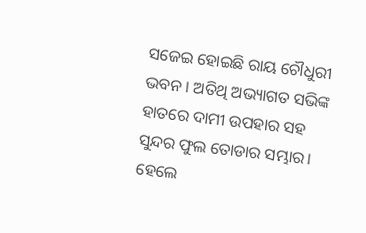ସଜେଇ ହୋଇଛି ରାୟ ଚୌଧୁରୀ ଭବନ । ଅତିଥି ଅଭ୍ୟାଗତ ସଭିଙ୍କ ହାତରେ ଦାମୀ ଉପହାର ସହ ସୁନ୍ଦର ଫୁଲ ତୋଡାର ସମ୍ଭାର। ହେଲେ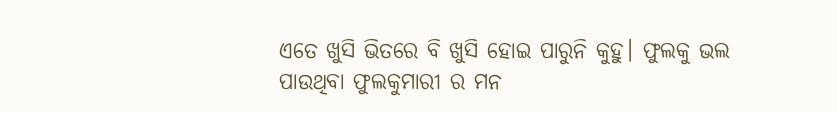ଏତେ ଖୁସି ଭିତରେ ବି ଖୁସି ହୋଇ ପାରୁନି କୁହୁ। ଫୁଲକୁ ଭଲ ପାଉଥିବା ଫୁଲକୁମାରୀ ର ମନ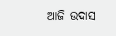ଆଜି ଉଦାସ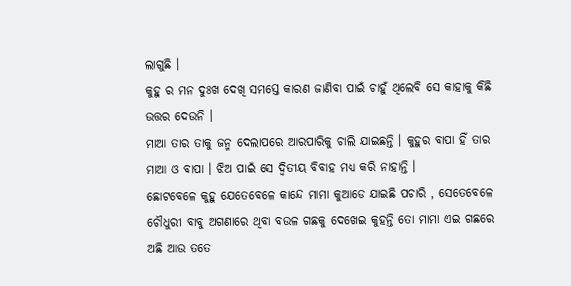ଲାଗୁଛି ।
କୁହୁ ର ମନ ଦୁଃଖ ଦେଖି ସମସ୍ତେ କାରଣ ଜାଣିବା ପାଇଁ ଚାହୁଁ ଥିଲେବି ସେ କାହାକୁ କିଛି ଉତ୍ତର ଦେଉନି ।
ମାଆ ତାର ତାକୁ ଜନ୍ମ ଦେଲାପରେ ଆରପାରିକୁ ଚାଲି ଯାଇଛନ୍ତି । କୁହୁର ବାପା ହିଁ ତାର ମାଆ ଓ ବାପା । ଝିଅ ପାଇଁ ସେ ଦ୍ଵିତୀୟ ବିବାହ ମଧ୍ୟ କରି ନାହାନ୍ତି ।
ଛୋଟବେଳେ କୁହୁ ଯେତେବେଳେ କାନ୍ଦେ ମାମା କୁଆଡେ ଯାଇଛି ପଚାରି , ସେତେବେଳେ ଚୌଧୁରୀ ବାବୁ ଅଗଣାରେ ଥିବା ବଉଳ ଗଛକୁ ଦେଖେଇ କୁହନ୍ତି ତୋ ମାମା ଏଇ ଗଛରେ ଅଛି ଆଉ ତତେ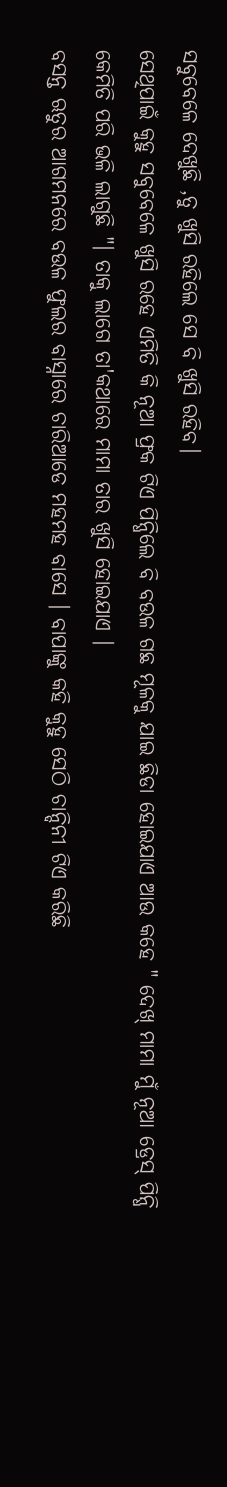ସବୁବେଳେ ଦେଖୁଛି ,ତୁ ଖୁସି ରହିଲେ ସେ ବି ଖୁସି ରହିବ।
ସେଥିପାଇଁ କୁହୁ ସବୁବେଳେ ଖୁସି ରହେ ଏମିତି କି ନୂଆ ଫ୍ରକ ଟିଏ ପିନ୍ଧିଲେ ବି ବଉଳ ଗଛ ମୂଳକୁ ଯାଇ ଛିଡା ହୋଇଯାଏ ଆଉ କହେ " ଦେଖ୍ ମାମା ମୁଁ ନୂଆ ଡ୍ରେସ୍ ପିନ୍ଧି କେମିତି ପରି ଭଳି ଲାଗୁଛି "। ତାକୁ ଲାଗେ ତା'କଥାରେ ମାମା ତାର ଖୁସି ହୋଇଯାଏ ।
ବସନ୍ତ ଋତୁର ଆଗମନରେ ବଉଳ ଫୁଲର ବାସ୍ନାରେ ଚାରିଆଡେ ମହମହ ବାସେ । ବାପାଙ୍କୁ କହି କୁହୁ ସେଠି ଚାନ୍ଦିନୀ ଟିଏ କରିଛି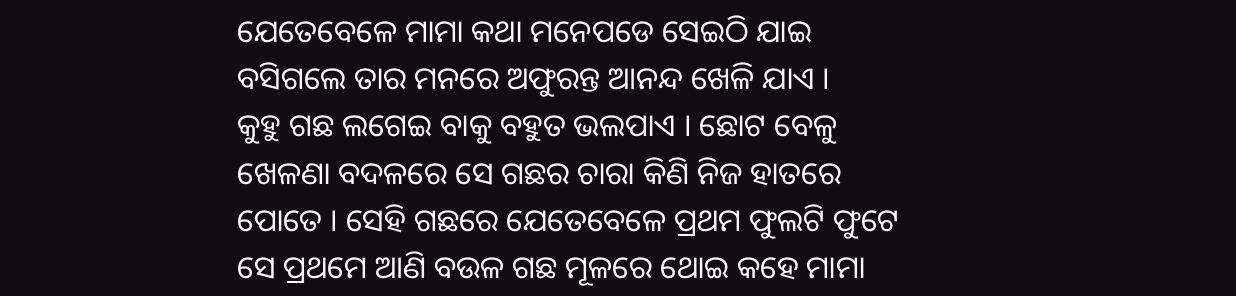ଯେତେବେଳେ ମାମା କଥା ମନେପଡେ ସେଇଠି ଯାଇ ବସିଗଲେ ତାର ମନରେ ଅଫୁରନ୍ତ ଆନନ୍ଦ ଖେଳି ଯାଏ ।
କୁହୁ ଗଛ ଲଗେଇ ବାକୁ ବହୁତ ଭଲପାଏ । ଛୋଟ ବେଳୁ ଖେଳଣା ବଦଳରେ ସେ ଗଛର ଚାରା କିଣି ନିଜ ହାତରେ ପୋତେ । ସେହି ଗଛରେ ଯେତେବେଳେ ପ୍ରଥମ ଫୁଲଟି ଫୁଟେ ସେ ପ୍ରଥମେ ଆଣି ବଉଳ ଗଛ ମୂଳରେ ଥୋଇ କହେ ମାମା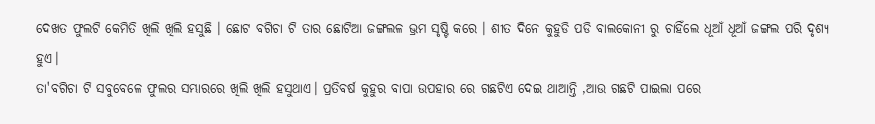ଦେଖତ ଫୁଲଟି କେମିତି ଖିଲି ଖିଲି ହସୁଛି । ଛୋଟ ବଗିଚା ଟି ତାର ଛୋଟିଆ ଜଙ୍ଗଲଳ ଭ୍ରମ ସୃଷ୍ଟି କରେ । ଶୀତ ଦିନେ କୁହୁଡି ପଡି ବାଲକୋନୀ ରୁ ଚାହିଁଲେ ଧୂଆଁ ଧୂଆଁ ଜଙ୍ଗଲ ପରି ଦୃଶ୍ୟ ହୁଏ।
ତା'ବଗିଚା ଟି ସବୁବେଳେ ଫୁଲର ସମ୍ଭାରରେ ଖିଲି ଖିଲି ହସୁଥାଏ। ପ୍ରତିବର୍ଷ କୁହୁର ବାପା ଉପହାର ରେ ଗଛଟିଏ ଦେଇ ଥାଆନ୍ତି ,ଆଉ ଗଛଟି ପାଇଲା ପରେ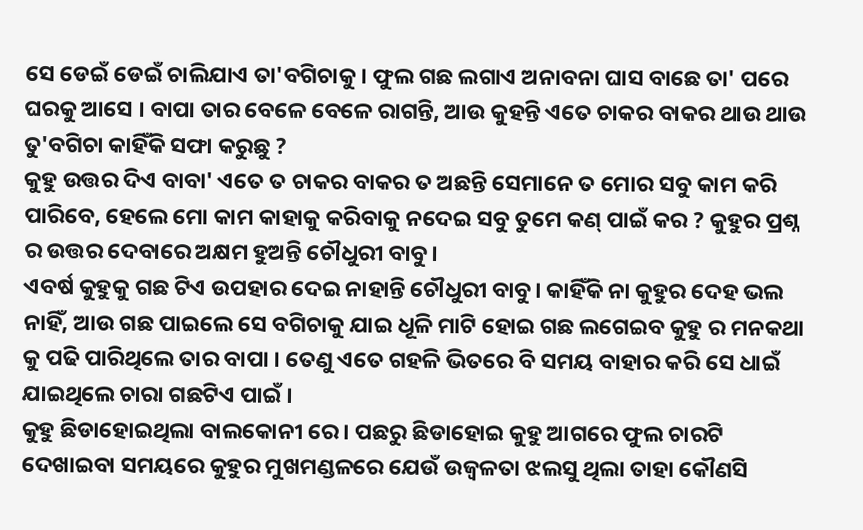ସେ ଡେଇଁ ଡେଇଁ ଚାଲିଯାଏ ତା'ବଗିଚାକୁ । ଫୁଲ ଗଛ ଲଗାଏ ଅନାବନା ଘାସ ବାଛେ ତା' ପରେ ଘରକୁ ଆସେ । ବାପା ତାର ବେଳେ ବେଳେ ରାଗନ୍ତି, ଆଉ କୁହନ୍ତି ଏତେ ଚାକର ବାକର ଥାଉ ଥାଉ ତୁ'ବଗିଚା କାହିଁକି ସଫା କରୁଛୁ ?
କୁହୁ ଉତ୍ତର ଦିଏ ବାବା' ଏତେ ତ ଚାକର ବାକର ତ ଅଛନ୍ତି ସେମାନେ ତ ମୋର ସବୁ କାମ କରି ପାରିବେ, ହେଲେ ମୋ କାମ କାହାକୁ କରିବାକୁ ନଦେଇ ସବୁ ତୁମେ କଣ୍ ପାଇଁ କର ? କୁହୁର ପ୍ରଶ୍ନ ର ଉତ୍ତର ଦେବାରେ ଅକ୍ଷମ ହୁଅନ୍ତି ଚୌଧୁରୀ ବାବୁ।
ଏବର୍ଷ କୁହୁକୁ ଗଛ ଟିଏ ଉପହାର ଦେଇ ନାହାନ୍ତି ଚୌଧୁରୀ ବାବୁ। କାହିଁକି ନା କୁହୁର ଦେହ ଭଲ ନାହିଁ, ଆଉ ଗଛ ପାଇଲେ ସେ ବଗିଚାକୁ ଯାଇ ଧୂଳି ମାଟି ହୋଇ ଗଛ ଲଗେଇବ କୁହୁ ର ମନକଥା କୁ ପଢି ପାରିଥିଲେ ତାର ବାପା । ତେଣୁ ଏତେ ଗହଳି ଭିତରେ ବି ସମୟ ବାହାର କରି ସେ ଧାଇଁ ଯାଇଥିଲେ ଚାରା ଗଛଟିଏ ପାଇଁ ।
କୁହୁ ଛିଡାହୋଇଥିଲା ବାଲକୋନୀ ରେ । ପଛରୁ ଛିଡାହୋଇ କୁହୁ ଆଗରେ ଫୁଲ ଚାରଟି ଦେଖାଇବା ସମୟରେ କୁହୁର ମୁଖମଣ୍ଡଳରେ ଯେଉଁ ଉଜ୍ୱଳତା ଝଲସୁ ଥିଲା ତାହା କୌଣସି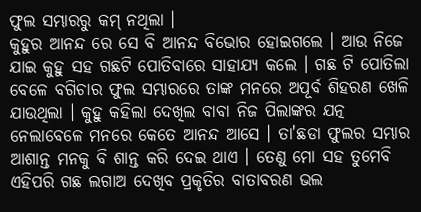ଫୁଲ ସମ୍ଭାରରୁ କମ୍ ନଥିଲା ।
କୁହୁର ଆନନ୍ଦ ରେ ସେ ବି ଆନନ୍ଦ ବିଭୋର ହୋଇଗଲେ । ଆଉ ନିଜେ ଯାଇ କୁହୁ ସହ ଗଛଟି ପୋତିବାରେ ସାହାଯ୍ୟ କଲେ । ଗଛ ଟି ପୋତିଲା ବେଳେ ବଗିଚାର ଫୁଲ ସମ୍ଭାରରେ ତାଙ୍କ ମନରେ ଅପୂର୍ବ ଶିହରଣ ଖେଳି ଯାଉଥିଲା । କୁହୁ କହିଲା ଦେଖିଲ ବାବା ନିଜ ପିଲାଙ୍କର ଯତ୍ନ ନେଲାବେଳେ ମନରେ କେତେ ଆନନ୍ଦ ଆସେ । ତା'ଛଡା ଫୁଲର ସମ୍ଭାର ଆଶାନ୍ତ ମନକୁ ବି ଶାନ୍ତ କରି ଦେଇ ଥାଏ । ତେଣୁ ମୋ ସହ ତୁମେବି ଏହିପରି ଗଛ ଲଗାଅ ଦେଖିବ ପ୍ରକୃତିର ବାତାବରଣ ଭଲ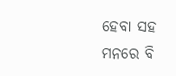ହେବା ସହ ମନରେ ବି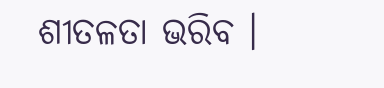ଶୀତଳତା ଭରିବ ।